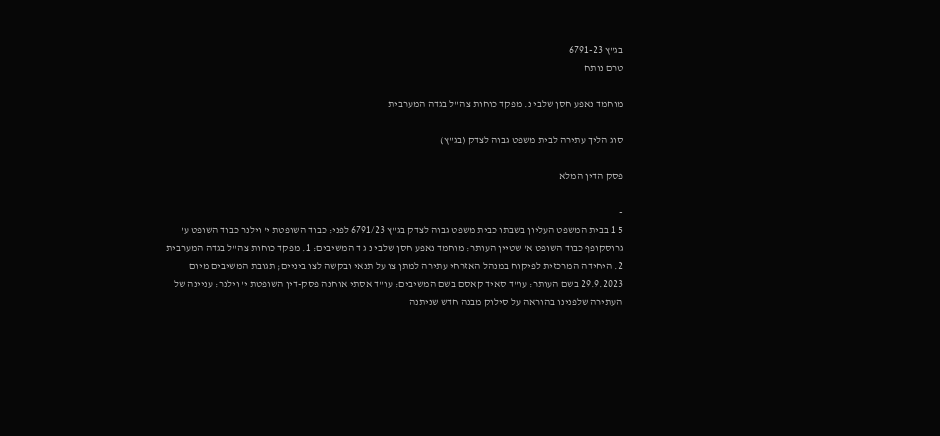בג"ץ 6791-23
טרם נותח

מוחמד נאפע חסן שלבי נ. מפקד כוחות צה"ל בגדה המערבית

סוג הליך עתירה לבית משפט גבוה לצדק (בג"ץ)

פסק הדין המלא

-
5 1 בבית המשפט העליון בשבתו כבית משפט גבוה לצדק בג"ץ 6791/23 לפני: כבוד השופטת י' וילנר כבוד השופט ע' גרוסקופף כבוד השופט א' שטיין העותר: מוחמד נאפע חסן שלבי נ ג ד המשיבים: 1. מפקד כוחות צה"ל בגדה המערבית 2. היחידה המרכזית לפיקוח במנהל האזרחי עתירה למתן צו על תנאי ובקשה לצו ביניים; תגובת המשיבים מיום 29.9.2023 בשם העותר: עו"ד סאיד קאסם בשם המשיבים: עו"ד אסתי אוחנה פסק-דין השופטת י' וילנר: עניינה של העתירה שלפנינו בהוראה על סילוק מבנה חדש שניתנה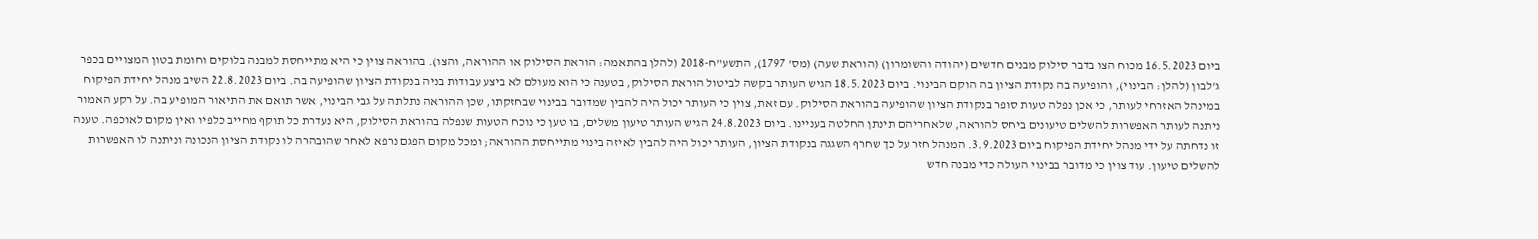ביום 16.5.2023 מכוח הצו בדבר סילוק מבנים חדשים (יהודה והשומרון) (הוראת שעה) (מס' 1797), התשע"ח-2018 (להלן בהתאמה: הוראת הסילוק או ההוראה, והצו). בהוראה צוין כי היא מתייחסת למבנה בלוקים וחומת בטון המצויים בכפר ג'לבון (להלן: הבינוי), והופיעה בה נקודת הציון בה הוקם הבינוי. ביום 18.5.2023 הגיש העותר בקשה לביטול הוראת הסילוק, בטענה כי הוא מעולם לא ביצע עבודות בניה בנקודת הציון שהופיעה בה. ביום 22.8.2023 השיב מנהל יחידת הפיקוח במינהל האזרחי לעותר, כי אכן נפלה טעות סופר בנקודת הציון שהופיעה בהוראת הסילוק. עם זאת, צוין כי העותר יכול היה להבין שמדובר בבינוי שבחזקתו, שכן ההוראה נתלתה על גבי הבינוי, אשר תואם את התיאור המופיע בה. על רקע האמור ניתנה לעותר האפשרות להשלים טיעונים ביחס להוראה, שלאחריהם תינתן החלטה בעניינו. ביום 24.8.2023 הגיש העותר טיעון משלים, בו טען כי נוכח הטעות שנפלה בהוראת הסילוק, היא נעדרת כל תוקף מחייב כלפיו ואין מקום לאוכפה. טענה זו נדחתה על ידי מנהל יחידת הפיקוח ביום 3.9.2023. המנהל חזר על כך שחרף השגגה בנקודת הציון, העותר יכול היה להבין לאיזה בינוי מתייחסת ההוראה; ומכל מקום הפגם נרפא לאחר שהובהרה לו נקודת הציון הנכונה וניתנה לו האפשרות להשלים טיעון. עוד צוין כי מדובר בבינוי העולה כדי מבנה חדש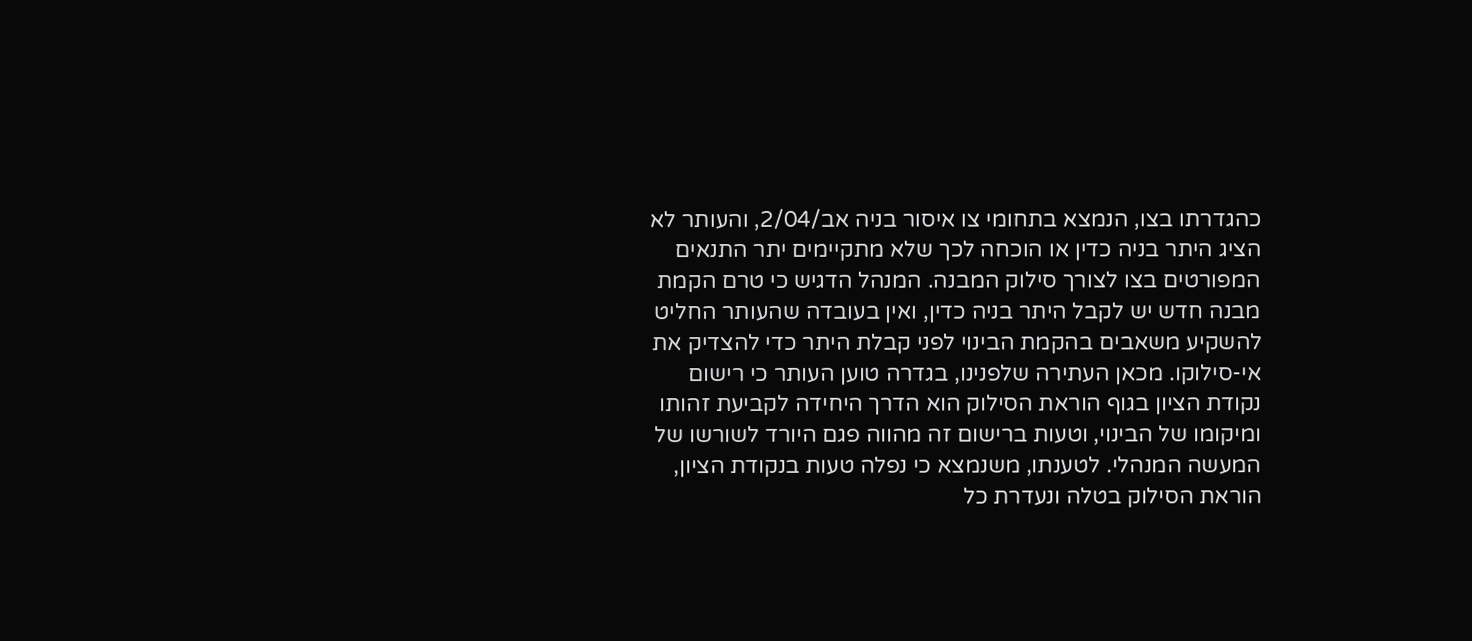כהגדרתו בצו, הנמצא בתחומי צו איסור בניה אב/2/04, והעותר לא הציג היתר בניה כדין או הוכחה לכך שלא מתקיימים יתר התנאים המפורטים בצו לצורך סילוק המבנה. המנהל הדגיש כי טרם הקמת מבנה חדש יש לקבל היתר בניה כדין, ואין בעובדה שהעותר החליט להשקיע משאבים בהקמת הבינוי לפני קבלת היתר כדי להצדיק את אי-סילוקו. מכאן העתירה שלפנינו, בגדרה טוען העותר כי רישום נקודת הציון בגוף הוראת הסילוק הוא הדרך היחידה לקביעת זהותו ומיקומו של הבינוי, וטעות ברישום זה מהווה פגם היורד לשורשו של המעשה המנהלי. לטענתו, משנמצא כי נפלה טעות בנקודת הציון, הוראת הסילוק בטלה ונעדרת כל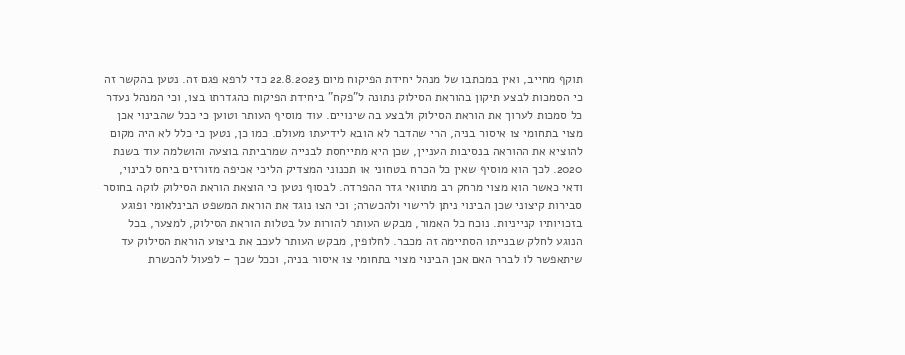תוקף מחייב, ואין במכתבו של מנהל יחידת הפיקוח מיום 22.8.2023 כדי לרפא פגם זה. נטען בהקשר זה כי הסמכות לבצע תיקון בהוראת הסילוק נתונה ל"פקח" ביחידת הפיקוח כהגדרתו בצו, וכי המנהל נעדר כל סמכות לערוך את הוראת הסילוק ולבצע בה שינויים. עוד מוסיף העותר וטוען כי ככל שהבינוי אכן מצוי בתחומי צו איסור בניה, הרי שהדבר לא הובא לידיעתו מעולם. כמו כן, נטען כי כלל לא היה מקום להוציא את ההוראה בנסיבות העניין, שכן היא מתייחסת לבנייה שמרביתה בוצעה והושלמה עוד בשנת 2020. לכך הוא מוסיף שאין כל הכרח בטחוני או תכנוני המצדיק הליכי אכיפה מזורזים ביחס לבינוי, ודאי כאשר הוא מצוי מרחק רב מתוואי גדר ההפרדה. לבסוף נטען כי הוצאת הוראת הסילוק לוקה בחוסר סבירות קיצוני שכן הבינוי ניתן לרישוי ולהכשרה; וכי הצו נוגד את הוראת המשפט הבינלאומי ופוגע בזכויותיו קנייניות. נוכח כל האמור, מבקש העותר להורות על בטלות הוראת הסילוק, למצער, בכל הנוגע לחלק שבנייתו הסתיימה זה מכבר. לחלופין, מבקש העותר לעכב את ביצוע הוראת הסילוק עד שיתאפשר לו לברר האם אכן הבינוי מצוי בתחומי צו איסור בניה, וככל שכך – לפעול להכשרת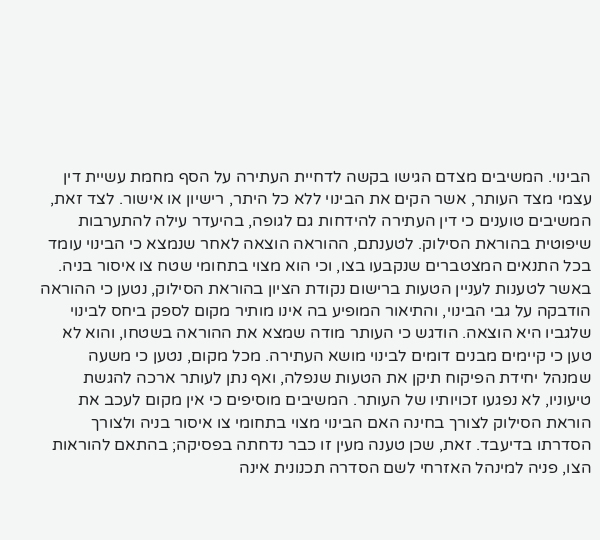הבינוי. המשיבים מצדם הגישו בקשה לדחיית העתירה על הסף מחמת עשיית דין עצמי מצד העותר, אשר הקים את הבינוי ללא כל היתר, רישיון או אישור. לצד זאת, המשיבים טוענים כי דין העתירה להידחות גם לגופה, בהיעדר עילה להתערבות שיפוטית בהוראת הסילוק. לטענתם, ההוראה הוצאה לאחר שנמצא כי הבינוי עומד בכל התנאים המצטברים שנקבעו בצו, וכי הוא מצוי בתחומי שטח צו איסור בניה. באשר לטענות לעניין הטעות ברישום נקודת הציון בהוראת הסילוק, נטען כי ההוראה הודבקה על גבי הבינוי, והתיאור המופיע בה אינו מותיר מקום לספק ביחס לבינוי שלגביו היא הוצאה. הודגש כי העותר מודה שמצא את ההוראה בשטחו, והוא לא טען כי קיימים מבנים דומים לבינוי מושא העתירה. מכל מקום, נטען כי משעה שמנהל יחידת הפיקוח תיקן את הטעות שנפלה, ואף נתן לעותר ארכה להגשת טיעוניו, לא נפגעו זכויותיו של העותר. המשיבים מוסיפים כי אין מקום לעכב את הוראת הסילוק לצורך בחינה האם הבינוי מצוי בתחומי צו איסור בניה ולצורך הסדרתו בדיעבד. זאת, שכן טענה מעין זו כבר נדחתה בפסיקה; בהתאם להוראות הצו, פניה למינהל האזרחי לשם הסדרה תכנונית אינה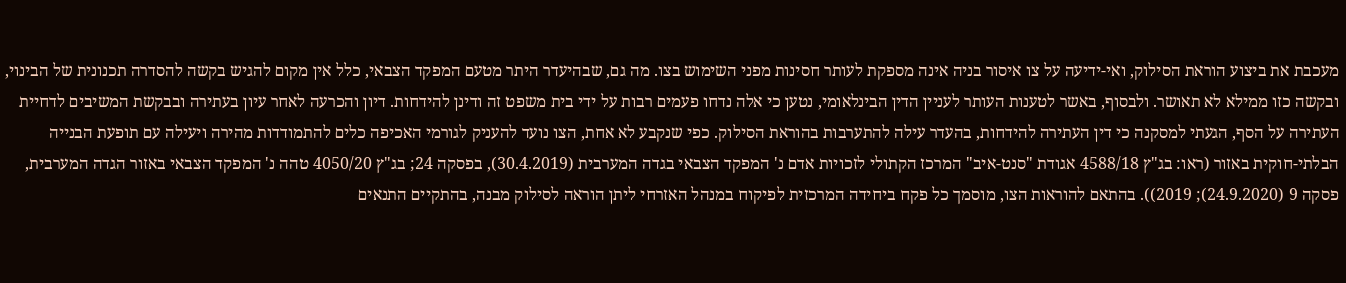מעכבת את ביצוע הוראת הסילוק, ואי-ידיעה על צו איסור בניה אינה מספקת לעותר חסינות מפני השימוש בצו. מה גם, שבהיעדר היתר מטעם המפקד הצבאי, כלל אין מקום להגיש בקשה להסדרה תכנונית של הבינוי, ובקשה כזו ממילא לא תאושר. ולבסוף, באשר לטענות העותר לעניין הדין הבינלאומי, נטען כי אלה נדחו פעמים רבות על ידי בית משפט זה ודינן להידחות. דיון והכרעה לאחר עיון בעתירה ובבקשת המשיבים לדחיית העתירה על הסף, הגעתי למסקנה כי דין העתירה להידחות, בהעדר עילה להתערבות בהוראת הסילוק. כפי שנקבע לא אחת, הצו נועד להעניק לגורמי האכיפה כלים להתמודדות מהירה ויעילה עם תופעת הבנייה הבלתי-חוקית באזור (ראו: בג"ץ 4588/18 אגודת "סנט-איב" המרכז הקתולי לזכויות אדם נ' המפקד הצבאי בגדה המערבית (30.4.2019), בפסקה 24; בג"ץ 4050/20 טהה נ' המפקד הצבאי באזור הגדה המערבית, פסקה 9 (24.9.2020); 2019)). בהתאם להוראות הצו, מוסמך כל פקח ביחידה המרכזית לפיקוח במנהל האזרחי ליתן הוראה לסילוק מבנה, בהתקיים התנאים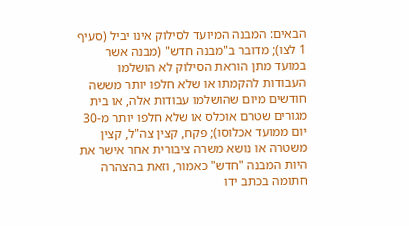הבאים: המבנה המיועד לסילוק אינו יביל (סעיף 1 לצו); מדובר ב"מבנה חדש" (מבנה אשר במועד מתן הוראת הסילוק לא הושלמו העבודות להקמתו או שלא חלפו יותר מששה חודשים מיום שהושלמו עבודות אלה, או בית מגורים שטרם אוכלס או שלא חלפו יותר מ-30 יום ממועד אכלוסו); פקח, קצין צה"ל, קצין משטרה או נושא משרה ציבורית אחר אישר את היות המבנה "חדש" כאמור, וזאת בהצהרה חתומה בכתב ידו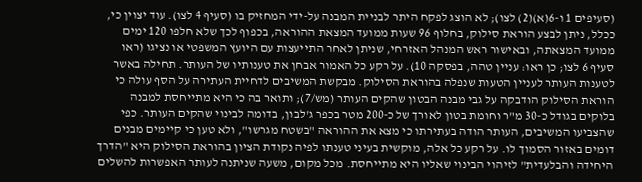(סעיפים 1 ו-6(א)(2) לצו); לא הוצג לפקח היתר לבניית המבנה על-ידי המחזיק בו (סעיף 4 לצו). עוד יצוין כי, ככלל, ניתן לבצע הוראת סילוק, בחלוף 96 שעות ממועד המצאת ההוראה, בכפוף לכך שלא חלפו 120 ימים ממועד המצאתה, ובאישור ראש המנהל האזרחי, שניתן לאחר התייעצות עם היועץ המשפטי או נציגו (ראו סעיף 6 לצו; כן ראו: עניין טהה, בפסקה 10). על רקע כל האמור אבחן את טענותיו של העותר. תחילה באשר לטענות העותר לעניין הטעות שנפלה בהוראת הסילוק. מבקשת המשיבים לדחיית העתירה על הסף עולה כי הוראת הסילוק הודבקה על גבי מבנה הבטון שהקים העותר (מש/7); ותואר בה כי היא מתייחסת למבנה בלוקים בגודל כ-30 מ"ר וחומת בטון לאורך של כ-200 מטר בכפר ג'לבון, בדומה לבינוי שהקים העותר. כפי שהצביעו המשיבים, העותר הודה בעתירתו כי מצא את ההוראה "בשטח מגרשו", ולא טען כי קיימים מבנים דומים באזור הסמוך לו. על רקע כל אלה, מוקשית בעיני טענתו לפיה נקודת הציון בהוראת הסילוק היא "הדרך היחידה והבלעדית" לזיהוי הבינוי שאליו היא מתייחסת. מכל מקום, משעה שניתנה לעותר האפשרות להשלים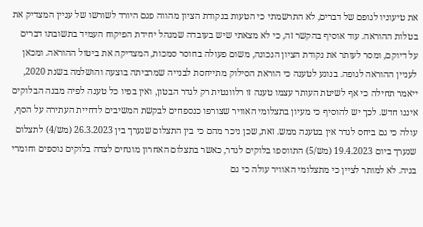את טיעוניו לגופם של דברים, לא התרשמתי כי הטעות בנקודת הציון מהווה פגם היורד לשורשו של עניין המצדיק את בטלות ההוראה. עוד אוסיף בהקשר זה, כי לא מצאתי שיש בעובדה שמנהל יחידת הפיקוח העמיד בתשובתו דברים על דיוקם, ומסר לעותר את נקודת הציון הנכונה, משום פעולה בחוסר סמכות, המצדיקה את ביטול ההוראה. ומכאן לעניין ההוראה לגופה. בנוגע לטענה כי הוראת הסילוק מתייחסת לבנייה שמרביתה בוצעה והושלמה בשנת 2020, ייאמר תחילה כי אף לשיטת העותר עצמו טענה זו רלוונטית רק לגדר הבטון, ואין בפיו כל טענה לפיה מבנה הבלוקים איננו חדש. לכך יש להוסיף כי מעיון בתצלומי האוויר שצורפו כנספחים לבקשת המשיבים לדחיית העתירה על הסף, עולה כי גם ביחס לגדר אין בטענה ממש. זאת, שכן ניכר מהם כי בין התצלום שנערך בין 26.3.2023 (מש/4) לתצלום שנערך ביום 19.4.2023 (מש/5) התווספו בלוקים לגדר, כאשר בתצלום האחרון מונחים לצדה בלוקים נוספים וחומרי בניה. לא למותר לציין כי מתצלומי האוויר עולה כי גם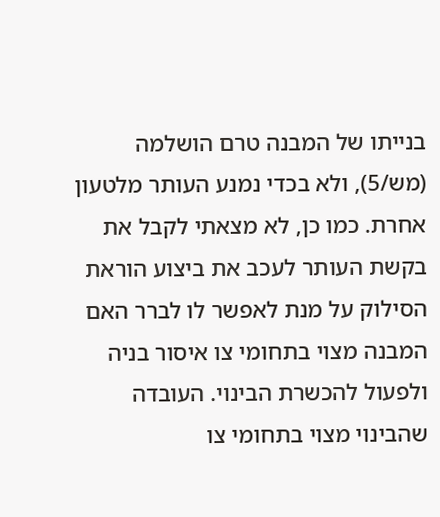בנייתו של המבנה טרם הושלמה (מש/5), ולא בכדי נמנע העותר מלטעון אחרת. כמו כן, לא מצאתי לקבל את בקשת העותר לעכב את ביצוע הוראת הסילוק על מנת לאפשר לו לברר האם המבנה מצוי בתחומי צו איסור בניה ולפעול להכשרת הבינוי. העובדה שהבינוי מצוי בתחומי צו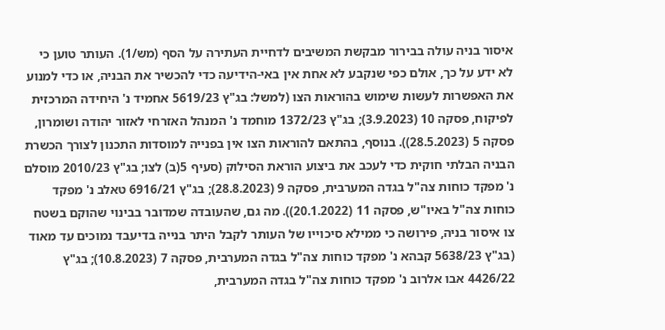איסור בניה עולה בבירור מבקשת המשיבים לדחיית העתירה על הסף (מש/1). העותר טוען כי לא ידע על כך, אולם כפי שנקבע לא אחת אין באי-הידיעה כדי להכשיר את הבניה, או כדי למנוע את האפשרות לעשות שימוש בהוראות הצו (למשל: בג"ץ 5619/23 אחמיד נ' היחידה המרכזית לפיקוח, פסקה 10 (3.9.2023); בג"ץ 1372/23 מוחמד נ' המנהל האזרחי לאזור יהודה ושומרון, פסקה 5 (28.5.2023)). בנוסף, בהתאם להוראות הצו אין בפנייה למוסדות התכנון לצורך הכשרת הבניה הבלתי חוקית כדי לעכב את ביצוע הוראת הסילוק (סעיף 5(ב) לצו; בג"ץ 2010/23 מוסלם נ' מפקד כוחות צה"ל בגדה המערבית, פסקה 9 (28.8.2023); בג"ץ 6916/21 טאלב נ' מפקד כוחות צה"ל באיו"ש, פסקה 11 (20.1.2022)). מה גם, שהעובדה שמדובר בבינוי שהוקם בשטח צו איסור בניה, פירושה כי ממילא סיכוייו של העותר לקבל היתר בנייה בדיעבד נמוכים עד מאוד (בג"ץ 5638/23 קבהא נ' מפקד כוחות צה"ל בגדה המערבית, פסקה 7 (10.8.2023); בג"ץ 4426/22 אבו אלרוב נ' מפקד כוחות צה"ל בגדה המערבית,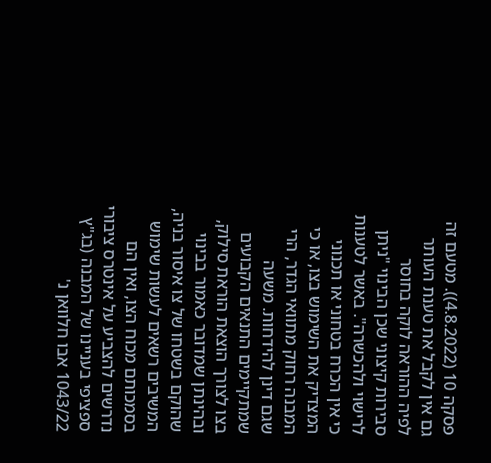פסקה 10 (4.8.2022)). מטעם זה גם אין לקבל את טענת העותר לפיה ההוראה לוקה בחוסר סבירות קיצוני שכן הבינוי "ניתן לרישוי ולהכשרה". באשר לטענות כי אין הכרח בטחוני או תכנוני המצדיק את השימוש בצו, או כי המבנה רחוק מתוואי הגדר, הרי שגם דינן להידחות. משעה שמתקיימים התנאים הקבועים בצו לצורך הוצאת הוראת סילוק, ובהינתן שמדובר כאמור בבינוי שהוקם בשטחו של צו איסור בניה, המשיבים רשאים לעשות שימוש בסמכותם מכוח הצו, ואין הם נדרשים להצביע על אינטרס ציבורי ספציפי בעניינו של המבנה (בג"ץ 1043/22 אבו חלוואן נ'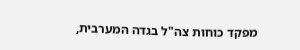מפקד כוחות צה"ל בגדה המערבית,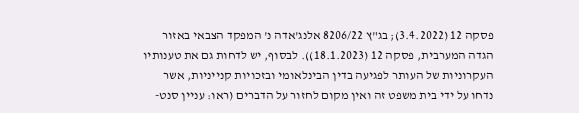פסקה 12 (3.4.2022); בג"ץ 8206/22 אלנג'אדה נ' המפקד הצבאי באזור הגדה המערבית, פסקה 12 (18.1.2023)). לבסוף, יש לדחות גם את טענותיו העקרוניות של העותר לפגיעה בדין הבינלאומי ובזכויות קנייניות, אשר נדחו על ידי בית משפט זה ואין מקום לחזור על הדברים (ראו: עניין סנט-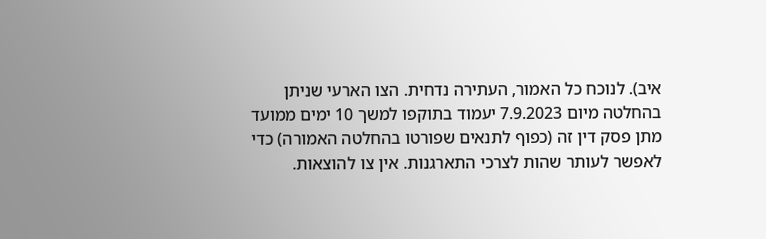איב). לנוכח כל האמור, העתירה נדחית. הצו הארעי שניתן בהחלטה מיום 7.9.2023 יעמוד בתוקפו למשך 10 ימים ממועד מתן פסק דין זה (כפוף לתנאים שפורטו בהחלטה האמורה) כדי לאפשר לעותר שהות לצרכי התארגנות. אין צו להוצאות.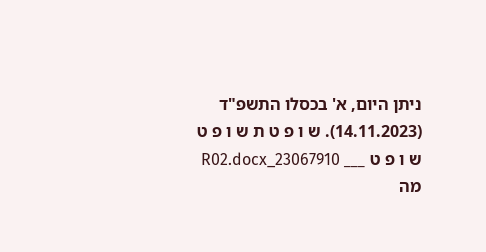ניתן היום, א' בכסלו התשפ"ד (14.11.2023). ש ו פ ט ת ש ו פ ט ש ו פ ט ___ 23067910_R02.docx מה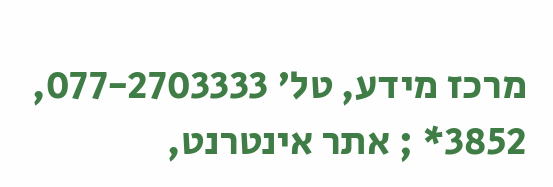מרכז מידע, טל' 077-2703333, 3852* ; אתר אינטרנט,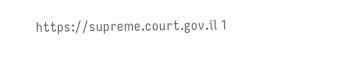https://supreme.court.gov.il 1